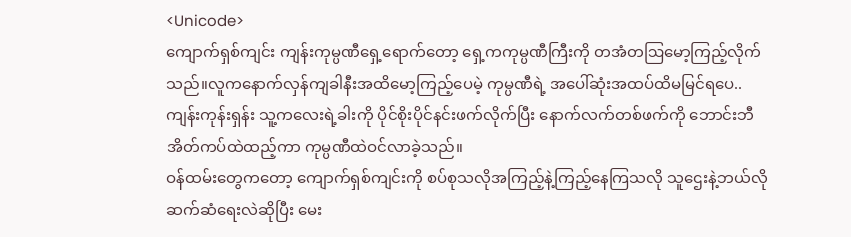<Unicode>
ကျောက်ရှစ်ကျင်း ကျန်းကုမ္ပဏီရှေ့ရောက်တော့ ရှေ့ကကုမ္ပဏီကြီးကို တအံတဩမော့ကြည့်လိုက်သည်။လူကနောက်လှန်ကျခါနီးအထိမော့ကြည့်ပေမဲ့ ကုမ္ပဏီရဲ့ အပေါ်ဆုံးအထပ်ထိမမြင်ရပေ..ကျန်းကုန်းရှန်း သူ့ကလေးရဲ့ခါးကို ပိုင်စိုးပိုင်နင်းဖက်လိုက်ပြီး နောက်လက်တစ်ဖက်ကို ဘောင်းဘီအိတ်ကပ်ထဲထည့်ကာ ကုမ္ပဏီထဲဝင်လာခဲ့သည်။
ဝန်ထမ်းတွေကတော့ ကျောက်ရှစ်ကျင်းကို စပ်စုသလိုအကြည့်နဲ့ကြည့်နေကြသလို သူဌေးနဲ့ဘယ်လိုဆက်ဆံရေးလဲဆိုပြီး မေး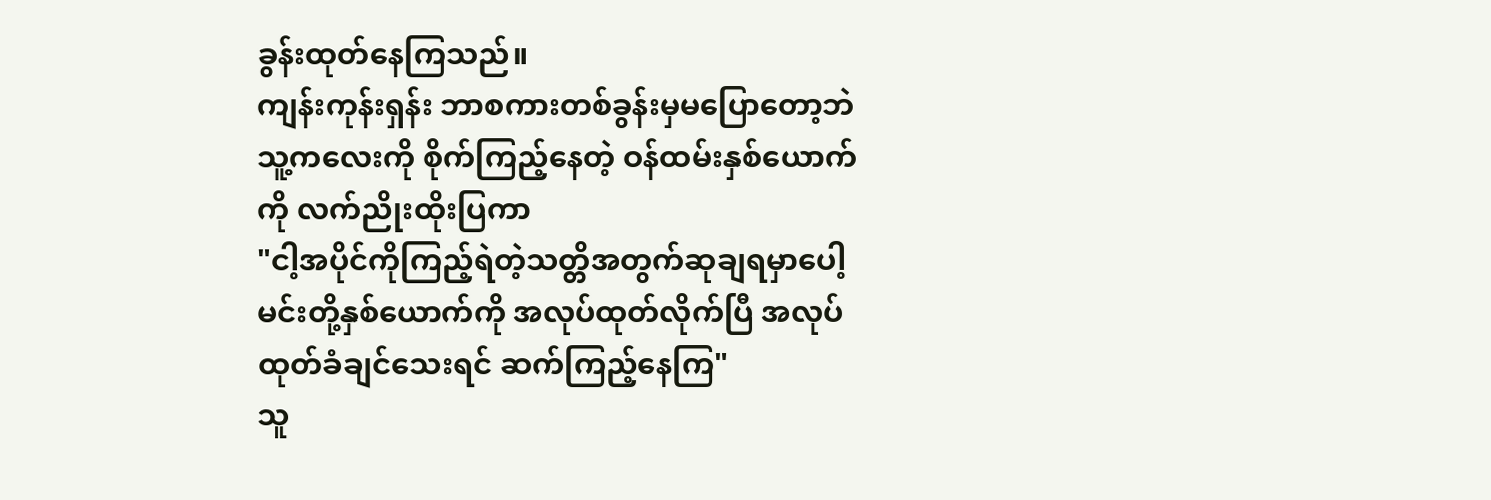ခွန်းထုတ်နေကြသည်။
ကျန်းကုန်းရှန်း ဘာစကားတစ်ခွန်းမှမပြောတော့ဘဲ သူ့ကလေးကို စိုက်ကြည့်နေတဲ့ ဝန်ထမ်းနှစ်ယောက်ကို လက်ညိုးထိုးပြကာ
"ငါ့အပိုင်ကိုကြည့်ရဲတဲ့သတ္တိအတွက်ဆုချရမှာပေါ့ မင်းတို့နှစ်ယောက်ကို အလုပ်ထုတ်လိုက်ပြီ အလုပ်ထုတ်ခံချင်သေးရင် ဆက်ကြည့်နေကြ"
သူ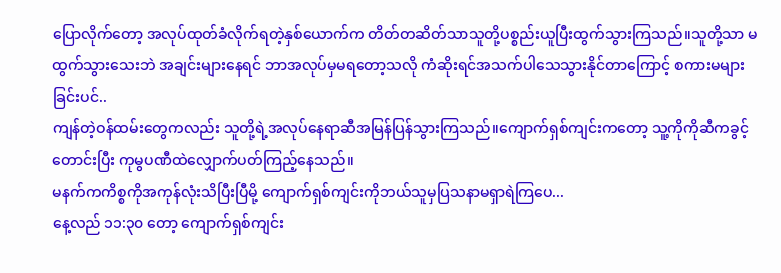ပြောလိုက်တော့ အလုပ်ထုတ်ခံလိုက်ရတဲ့နှစ်ယောက်က တိတ်တဆိတ်သာသူတို့ပစ္စည်းယူပြီးထွက်သွားကြသည်။သူတို့သာ မထွက်သွားသေးဘဲ အချင်းများနေရင် ဘာအလုပ်မှမရတော့သလို ကံဆိုးရင်အသက်ပါသေသွားနိုင်တာကြောင့် စကားမများခြင်းပင်..
ကျန်တဲ့ဝန်ထမ်းတွေကလည်း သူတို့ရဲ့အလုပ်နေရာဆီအမြန်ပြန်သွားကြသည်။ကျောက်ရှစ်ကျင်းကတော့ သူ့ကိုကိုဆီကခွင့်တောင်းပြီး ကုမွပဏီထဲလျှောက်ပတ်ကြည့်နေသည်။
မနက်ကကိစ္စကိုအကုန်လုံးသိပြီးပြီမို့ ကျောက်ရှစ်ကျင်းကိုဘယ်သူမှပြသနာမရှာရဲကြပေ...
နေ့လည် ၁၁:၃၀ တော့ ကျောက်ရှစ်ကျင်း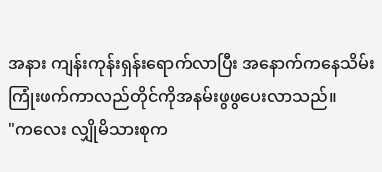အနား ကျန်းကုန်းရှန်းရောက်လာပြီး အနောက်ကနေသိမ်းကြုံးဖက်ကာလည်တိုင်ကိုအနမ်းဖွဖွပေးလာသည်။
"ကလေး လျှိုမိသားစုက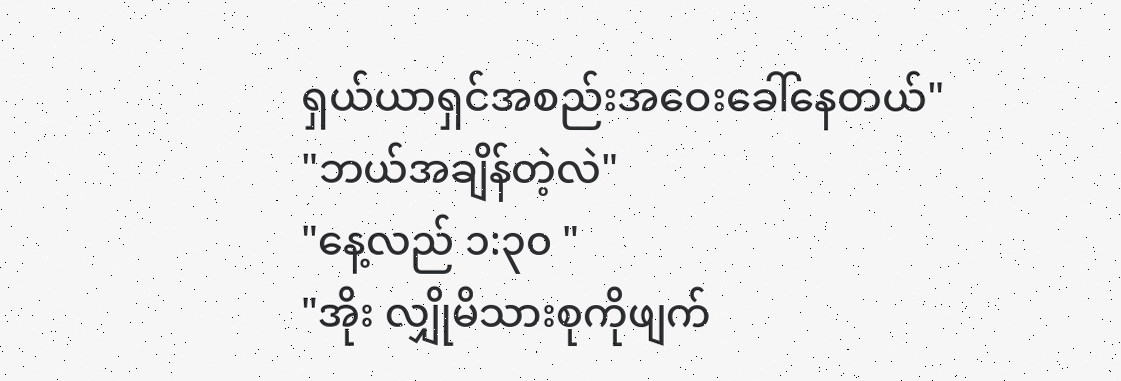ရှယ်ယာရှင်အစည်းအဝေးခေါ်နေတယ်"
"ဘယ်အချိန်တဲ့လဲ"
"နေ့လည် ၁:၃၀ "
"အိုး လျှိုမိသားစုကိုဖျက်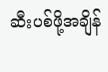ဆီးပစ်ဖို့အချိန်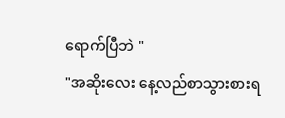ရောက်ပြီဘဲ "
"အဆိုးလေး နေ့လည်စာသွားစားရ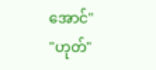အောင်"
"ဟုတ်"